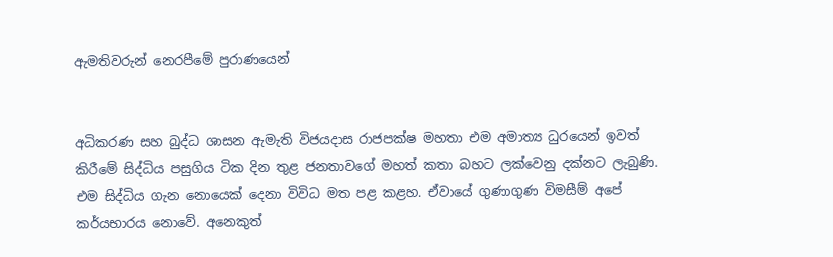ඇමතිවරුන් නෙරපීමේ පුරාණයෙන්


අධිකරණ සහ බුද්ධ ශාසන ඇමැති විජයදාස රාජපක්ෂ මහතා එම අමාත්‍ය ධුරයෙන් ඉවත් කිරීමේ සිද්ධිය පසුගිය ටික දින තුළ ජනතාවගේ මහත් කතා බහට ලක්වෙනු දක්නට ලැබුණි. එම සිද්ධිය ගැන නොයෙක් දෙනා විවිධ මත පළ කළහ. ඒවායේ ගුණාගුණ විමසීම් අපේ කර්යභාරය නොවේ. අනෙකුත්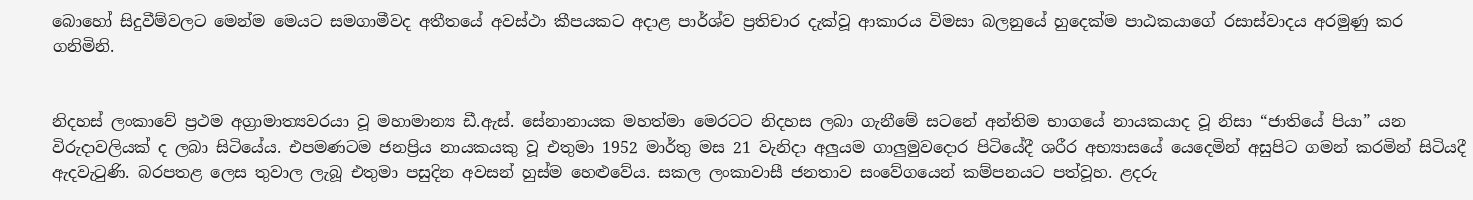බොහෝ සිදුවීම්වලට මෙන්ම මෙයට සමගාමීවද අතීතයේ අවස්ථා කීපයකට අදාළ පාර්ශ්ව ප්‍රතිචාර දැක්වූ ආකාරය විමසා බලනුයේ හුදෙක්ම පාඨකයාගේ රසාස්වාදය අරමුණු කර ගනිමිනි.


නිදහස් ලංකාවේ ප්‍රථම අග්‍රාමාත්‍යවරයා වූ මහාමාන්‍ය ඩී.ඇස්. සේනානායක මහත්මා මෙරටට නිදහස ලබා ගැනීමේ සටනේ අන්තිම භාගයේ නායකයාද වූ නිසා “ජාතියේ පියා” යන විරුදාවලියක් ද ලබා සිටියේය. එපමණටම ජනප්‍රිය නායකයකු වූ එතුමා 1952 මාර්තු මස 21 වැනිදා අලුයම ගාලුමුවදොර පිටියේදී ශරීර අභ්‍යාසයේ යෙදෙමින් අසුපිට ගමන් කරමින් සිටියදී ඇදවැටුණි. බරපතළ ලෙස තුවාල ලැබූ එතුමා පසුදින අවසන් හුස්ම හෙළුවේය. සකල ලංකාවාසී ජනතාව සංවේගයෙන් කම්පනයට පත්වූහ. ළදරු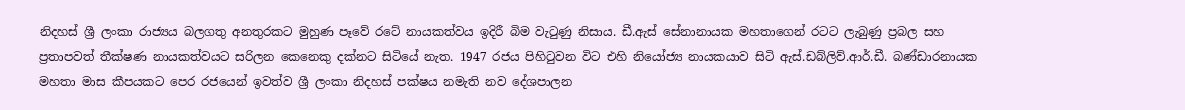නිදහස් ශ්‍රී ලංකා රාජ්‍යය බලගතු අනතුරකට මුහුණ පෑවේ රටේ නායකත්වය ඉදිරී බිම වැටුණු නිසාය. ඩී.ඇස් සේනානායක මහතාගෙන් රටට ලැබුණු ප්‍රබල සහ ප්‍රතාපවත් තීක්ෂණ නායකත්වයට සරිලන කෙනෙකු දක්නට සිටියේ නැත. 1947 රජය පිහිටුවන විට එහි නියෝජ්‍ය නායකයාව සිටි ඇස්.ඩබ්ලිව්.ආර්.ඩී. බණ්ඩාරනායක මහතා මාස කීපයකට පෙර රජයෙන් ඉවත්ව ශ්‍රී ලංකා නිදහස් පක්ෂය නමැති නව දේශපාලන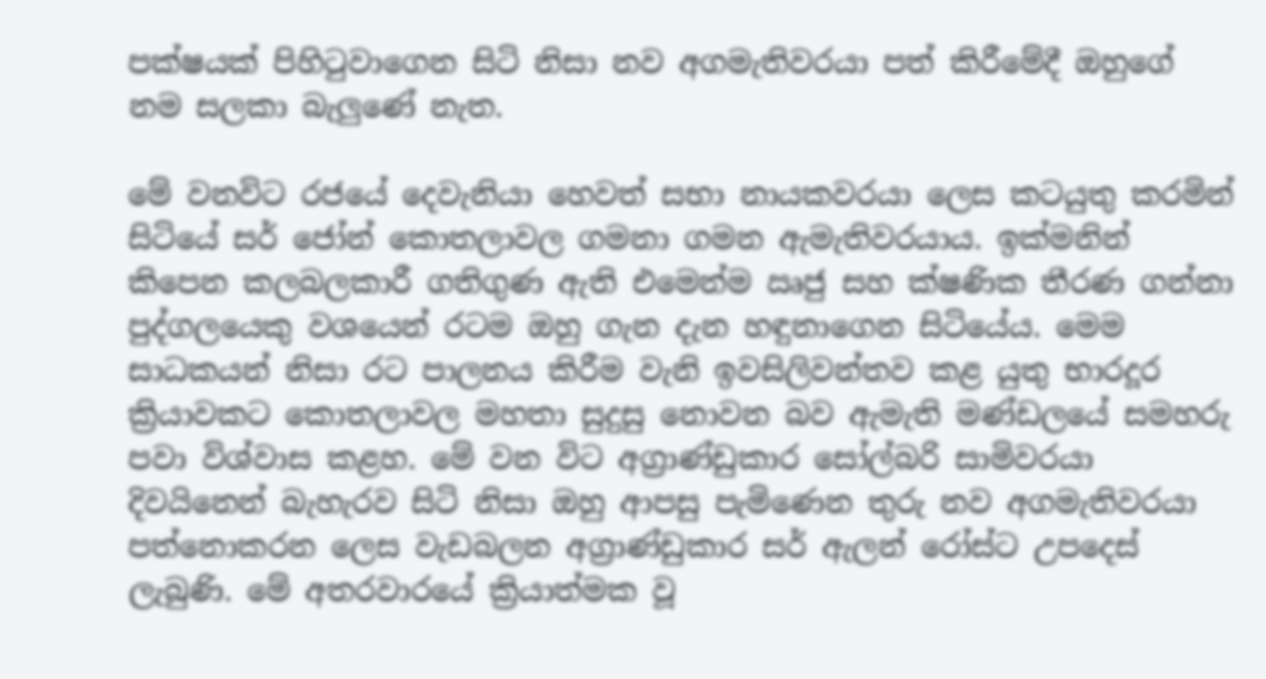පක්ෂයක් පිහිටුවාගෙන සිටි නිසා නව අගමැතිවරයා පත් කිරීමේදී ඔහුගේ නම සලකා බැලුණේ නැත.

මේ වනවිට රජයේ දෙවැනියා හෙවත් සභා නායකවරයා ලෙස කටයුතු කරමින් සිටියේ සර් ජෝන් කොතලාවල ගමනා ගමන ඇමැතිවරයාය. ඉක්මනින් කිපෙන කලබලකාරී ගතිගුණ ඇති එමෙන්ම ඍජු සහ ක්ෂණික තීරණ ගන්නා පුද්ගලයෙකු වශයෙන් රටම ඔහු ගැන දැන හඳුනාගෙන සිටියේය. මෙම සාධකයන් නිසා රට පාලනය කිරීම වැනි ඉවසිලිවන්තව කළ යුතු භාරදූර ක්‍රියාවකට කොතලාවල මහතා සුදුසු නොවන බව ඇමැති මණ්ඩලයේ සමහරු පවා විශ්වාස කළහ. මේ වන විට අග්‍රාණ්ඩුකාර සෝල්බරි සාමිවරයා දිවයිනෙන් බැහැරව සිටි නිසා ඔහු ආපසු පැමිණෙන තුරු නව අගමැතිවරයා පත්නොකරන ලෙස වැඩබලන අග්‍රාණ්ඩුකාර සර් ඇලන් රෝස්ට උපදෙස් ලැබුණි. මේ අතරවාරයේ ක්‍රියාත්මක වූ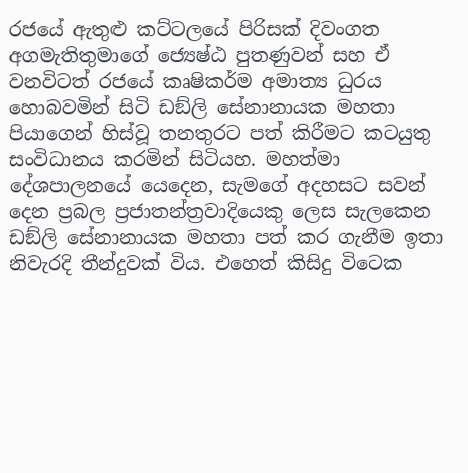රජයේ ඇතුළු කට්ටලයේ පිරිසක් දිවංගත අගමැතිතුමාගේ ජ්‍යෙෂ්ඨ පුතණුවන් සහ ඒ වනවිටත් රජයේ කෘෂිකර්ම අමාත්‍ය ධුරය හොබවමින් සිටි ඩඞ්ලි සේනානායක මහතා පියාගෙන් හිස්වූ තනතුරට පත් කිරීමට කටයුතු සංවිධානය කරමින් සිටියහ. මහත්මා දේශපාලනයේ යෙදෙන, සැමගේ අදහසට සවන් දෙන ප්‍රබල ප්‍රජාතන්ත්‍රවාදියෙකු ලෙස සැලකෙන ඩඞ්ලි සේනානායක මහතා පත් කර ගැනීම ඉතා නිවැරදි තීන්දුවක් විය. එහෙත් කිසිදු විටෙක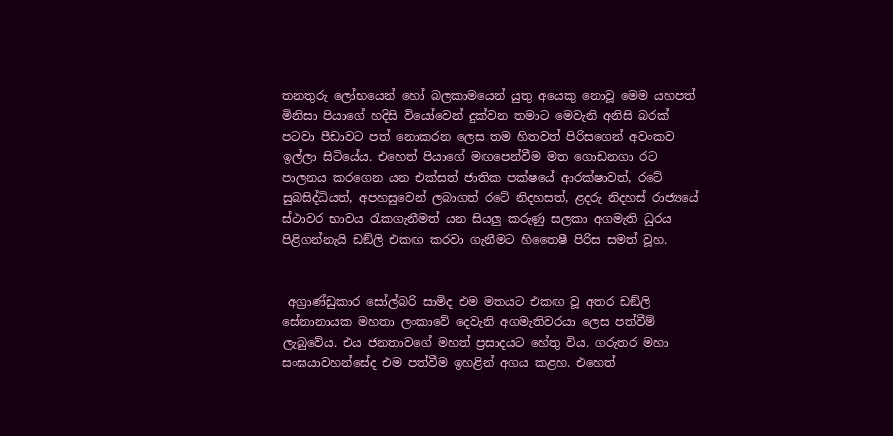තනතුරු ලෝභයෙන් හෝ බලකාමයෙන් යුතු අයෙකු නොවූ මෙම යහපත් මිනිසා පියාගේ හදිසි වියෝවෙන් දුක්වන තමාට මෙවැනි අනිසි බරක් පටවා පීඩාවට පත් නොකරන ලෙස තම හිතවත් පිරිසගෙන් අවංකව ඉල්ලා සිටියේය. එහෙත් පියාගේ මඟපෙන්වීම මත ගොඩනගා රට පාලනය කරගෙන යන එක්සත් ජාතික පක්ෂයේ ආරක්ෂාවත්, රටේ සුබසිද්ධියත්, අපහසුවෙන් ලබාගත් රටේ නිදහසත්, ළදරු නිදහස් රාජ්‍යයේ ස්ථාවර භාවය රැකගැනීමත් යන සියලු කරුණු සලකා අගමැති ධුරය පිළිගන්නැයි ඩඞ්ලි එකඟ කරවා ගැනීමට හිතෛෂී පිරිස සමත් වූහ.


 අග්‍රාණ්ඩුකාර සෝල්බරි සාමිද එම මතයට එකඟ වූ අතර ඩඞ්ලි සේනානායක මහතා ලංකාවේ දෙවැනි අගමැතිවරයා ලෙස පත්වීම් ලැබුවේය. එය ජනතාවගේ මහත් ප්‍රසාදයට හේතු විය. ගරුතර මහා සංඝයාවහන්සේද එම පත්වීම ඉහළින් අගය කළහ. එහෙත්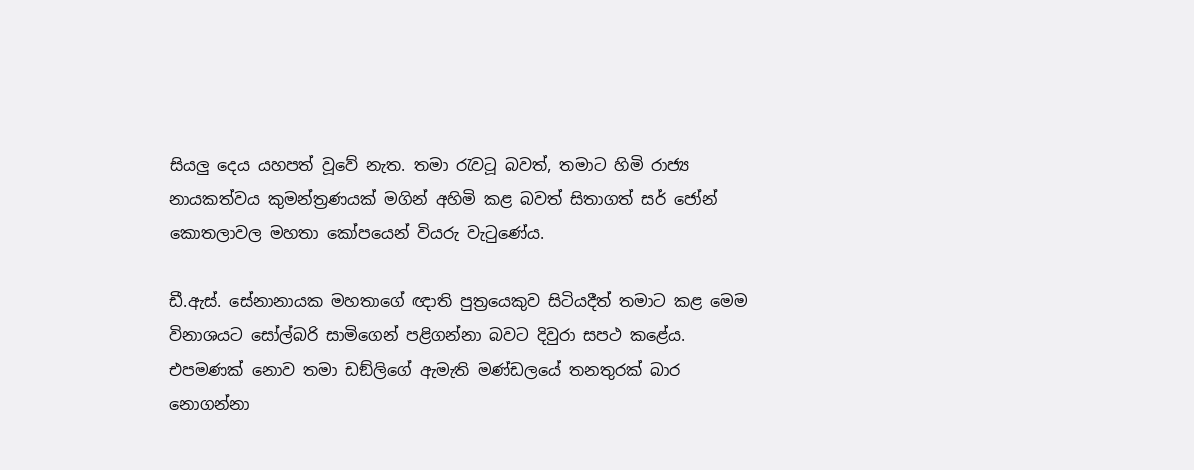සියලු දෙය යහපත් වූවේ නැත. තමා රැවටූ බවත්, තමාට හිමි රාජ්‍ය නායකත්වය කුමන්ත්‍රණයක් මගින් අහිමි කළ බවත් සිතාගත් සර් ජෝන් කොතලාවල මහතා කෝපයෙන් වියරු වැටුණේය.

ඩී.ඇස්. සේනානායක මහතාගේ ඥාති පුත්‍රයෙකුව සිටියදීත් තමාට කළ මෙම විනාශයට සෝල්බරි සාමිගෙන් පළිගන්නා බවට දිවුරා සපථ කළේය. එපමණක් නොව තමා ඩඞ්ලිගේ ඇමැති මණ්ඩලයේ තනතුරක් බාර නොගන්නා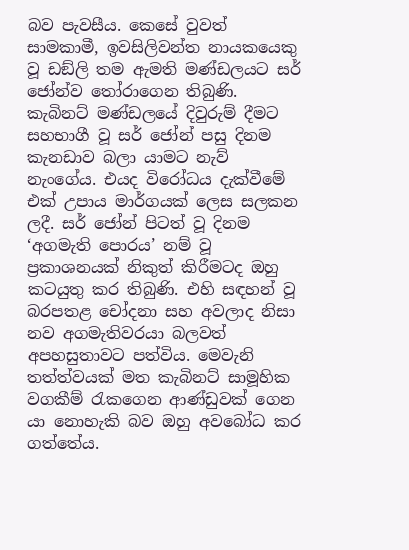බව පැවසීය. කෙසේ වුවත් සාමකාමී, ඉවසිලිවන්ත නායකයෙකු වූ ඩඞ්ලි තම ඇමති මණ්ඩලයට සර් ජෝන්ව තෝරාගෙන තිබුණි. කැබිනට් මණ්ඩලයේ දිවුරුම් දීමට සහභාගී වූ සර් ජෝන් පසු දිනම කැනඩාව බලා යාමට නැව් නැංගේය. එයද විරෝධය දැක්වීමේ එක් උපාය මාර්ගයක් ලෙස සලකන ලදී. සර් ජෝන් පිටත් වූ දිනම ‘අගමැති පොරය’ නම් වූ ප්‍රකාශනයක් නිකුත් කිරීමටද ඔහු කටයුතු කර තිබුණි. එහි සඳහන් වූ බරපතළ චෝදනා සහ අවලාද නිසා නව අගමැතිවරයා බලවත් අපහසුතාවට පත්විය. මෙවැනි තත්ත්වයක් මත කැබිනට් සාමූහික වගකීම් රැකගෙන ආණ්ඩුවක් ගෙන යා නොහැකි බව ඔහු අවබෝධ කර ගත්තේය.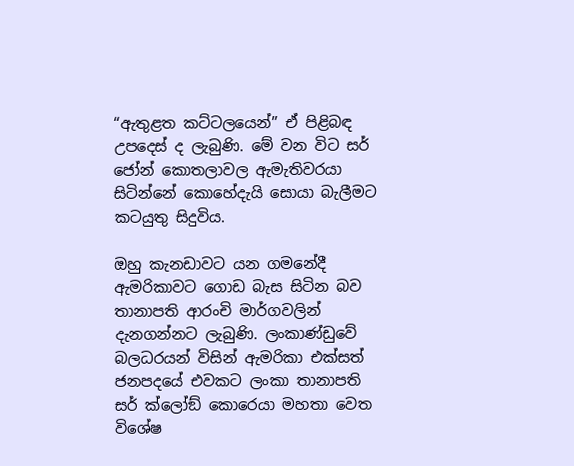“ඇතුළත කට්ටලයෙන්” ඒ පිළිබඳ උපදෙස් ද ලැබුණි. මේ වන විට සර් ජෝන් කොතලාවල ඇමැතිවරයා සිටින්නේ කොහේදැයි සොයා බැලීමට කටයුතු සිදුවිය.

ඔහු කැනඩාවට යන ගමනේදී ඇමරිකාවට ගොඩ බැස සිටින බව තානාපති ආරංචි මාර්ගවලින් දැනගන්නට ලැබුණි. ලංකාණ්ඩුවේ බලධරයන් විසින් ඇමරිකා එක්සත් ජනපදයේ එවකට ලංකා තානාපති සර් ක්ලෝඞ් කොරෙයා මහතා වෙත විශේෂ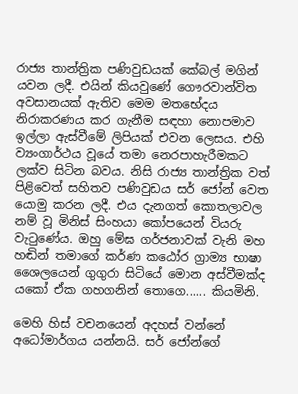රාජ්‍ය තාන්ත්‍රික පණිවුඩයක් කේබල් මගින් යවන ලදී. එයින් කියවුණේ ගෞරවාන්විත අවසානයක් ඇතිව මෙම මතභේදය නිරාකරණය කර ගැනීම සඳහා නොපමාව ඉල්ලා ඇස්වීමේ ලිපියක් එවන ලෙසය. එහි ව්‍යංගාර්ථය වූයේ තමා නෙරපාහැරීමකට ලක්ව සිටින බවය. නිසි රාජ්‍ය තාන්ත්‍රික වත් පිළිවෙත් සහිතව පණිවුඩය සර් ජෝන් වෙත යොමු කරන ලදී. එය දැනගත් කොතලාවල නම් වූ මිනිස් සිංහයා කෝපයෙන් වියරු වැටුණේය. ඔහු මේඝ ගර්ජනාවක් වැනි මහ හඬින් තමාගේ කර්ණ කඨෝර ග්‍රාම්‍ය භාෂා ශෛලයෙන් ගුගුරා සිටියේ මොන අස්වීමක්ද යකෝ ඒක ගහගනින් තොගෙ...... කියමිනි.

මෙහි හිස් වචනයෙන් අදහස් වන්නේ අධෝමාර්ගය යන්නයි. සර් ජෝන්ගේ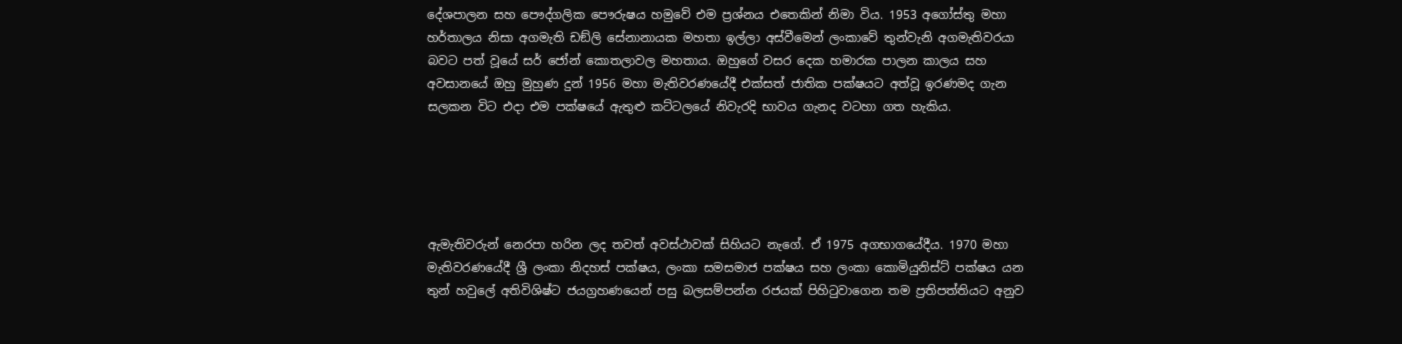දේශපාලන සහ පෞද්ගලික පෞරුෂය හමුවේ එම ප්‍රශ්නය එතෙකින් නිමා විය. 1953 අගෝස්තු මහා හර්තාලය නිසා අගමැති ඩඞ්ලි සේනානායක මහතා ඉල්ලා අස්වීමෙන් ලංකාවේ තුන්වැනි අගමැතිවරයා බවට පත් වූයේ සර් ජෝන් කොතලාවල මහතාය. ඔහුගේ වසර දෙක හමාරක පාලන කාලය සහ අවසානයේ ඔහු මුහුණ දුන් 1956 මහා මැතිවරණයේදී එක්සත් ජාතික පක්ෂයට අත්වූ ඉරණමද ගැන සලකන විට එදා එම පක්ෂයේ ඇතුළු කට්ටලයේ නිවැරදි භාවය ගැනද වටහා ගත හැකිය.





ඇමැතිවරුන් නෙරපා හරින ලද තවත් අවස්ථාවක් සිහියට නැගේ. ඒ 1975 අගභාගයේදීය. 1970 මහා මැතිවරණයේදී ශ්‍රී ලංකා නිදහස් පක්ෂය, ලංකා සමසමාජ පක්ෂය සහ ලංකා කොමියුනිස්ට් පක්ෂය යන තුන් හවුලේ අතිවිශිෂ්ට ජයග්‍රහණයෙන් පසු බලසම්පන්න රජයක් පිහිටුවාගෙන තම ප්‍රතිපත්තියට අනුව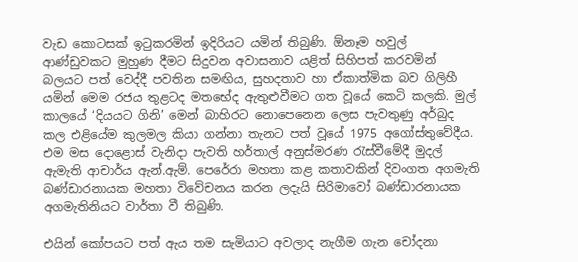වැඩ කොටසක් ඉටුකරමින් ඉදිරියට යමින් තිබුණි. ඕනෑම හවුල් ආණ්ඩුවකට මුහුණ දීමට සිදුවන අවාසනාව යළිත් සිහිපත් කරවමින් බලයට පත් වෙද්දී පවතින සමඟිය, සුහදතාව හා ඒකාත්මික බව ගිලිහී යමින් මෙම රජය තුළටද මතභේද ඇතුළුවීමට ගත වූයේ කෙටි කලකි. මුල් කාලයේ ‘දියයට ගිනි’ මෙන් බාහිරට නොපෙනෙන ලෙස පැවතුණු අර්බුද කල එළියේම කුලමල කියා ගන්නා තැනට පත් වූයේ 1975 අගෝස්තුවේදීය. එම මස දොළොස් වැනිදා පැවති හර්තාල් අනුස්මරණ රැස්වීමේදී මුදල් ඇමැති ආචාර්ය ඇන්.ඇම්. පෙරේරා මහතා කළ කතාවකින් දිවංගත අගමැති බණ්ඩාරනායක මහතා විවේචනය කරන ලදැයි සිරිමාවෝ බණ්ඩාරනායක අගමැතිනියට වාර්තා වී තිබුණි.

එයින් කෝපයට පත් ඇය තම සැමියාට අවලාද නැගීම ගැන චෝදනා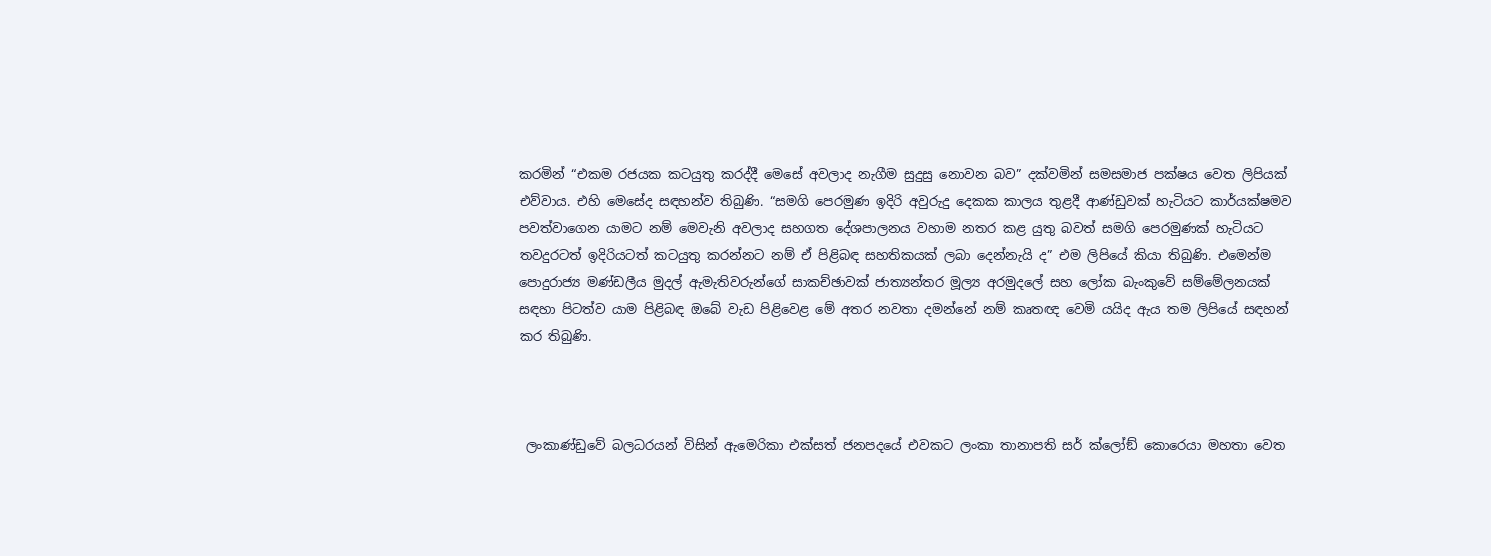කරමින් “එකම රජයක කටයුතු කරද්දී මෙසේ අවලාද නැගීම සුදුසු නොවන බව” දක්වමින් සමසමාජ පක්ෂය වෙත ලිපියක් එව්වාය. එහි මෙසේද සඳහන්ව තිබුණි. “සමගි පෙරමුණ ඉදිරි අවුරුදු දෙකක කාලය තුළදී ආණ්ඩුවක් හැටියට කාර්යක්ෂමව පවත්වාගෙන යාමට නම් මෙවැනි අවලාද සහගත දේශපාලනය වහාම නතර කළ යුතු බවත් සමගි පෙරමුණක් හැටියට තවදුරටත් ඉදිරියටත් කටයුතු කරන්නට නම් ඒ පිළිබඳ සහතිකයක් ලබා දෙන්නැයි ද” එම ලිපියේ කියා තිබුණි. එමෙන්ම පොදුරාජ්‍ය මණ්ඩලීය මුදල් ඇමැතිවරුන්ගේ සාකච්ඡාවක් ජාත්‍යන්තර මූල්‍ය අරමුදලේ සහ ලෝක බැංකුවේ සම්මේලනයක් සඳහා පිටත්ව යාම පිළිබඳ ඔබේ වැඩ පිළිවෙළ මේ අතර නවතා දමන්නේ නම් කෘතඥ වෙමි යයිද ඇය තම ලිපියේ සඳහන් කර තිබුණි.



 ලංකාණ්ඩුවේ බලධරයන් විසින් ඇමෙරිකා එක්සත් ජනපදයේ එවකට ලංකා තානාපති සර් ක්ලෝඞ් කොරෙයා මහතා වෙත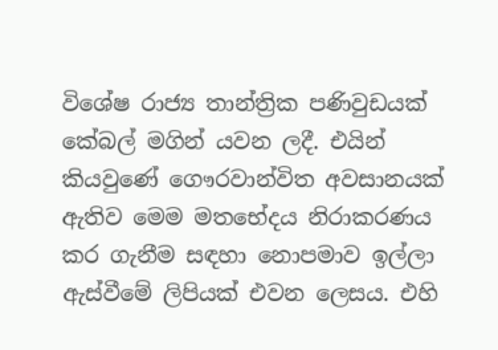විශේෂ රාජ්‍ය තාන්ත්‍රික පණිවුඩයක් කේබල් මගින් යවන ලදී. එයින් කියවුණේ ගෞරවාන්විත අවසානයක් ඇතිව මෙම මතභේදය නිරාකරණය කර ගැනීම සඳහා නොපමාව ඉල්ලා ඇස්වීමේ ලිපියක් එවන ලෙසය. එහි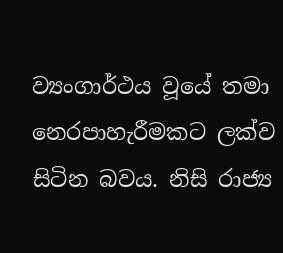ව්‍යංගාර්ථය වූයේ තමා නෙරපාහැරීමකට ලක්ව සිටින බවය. නිසි රාජ්‍ය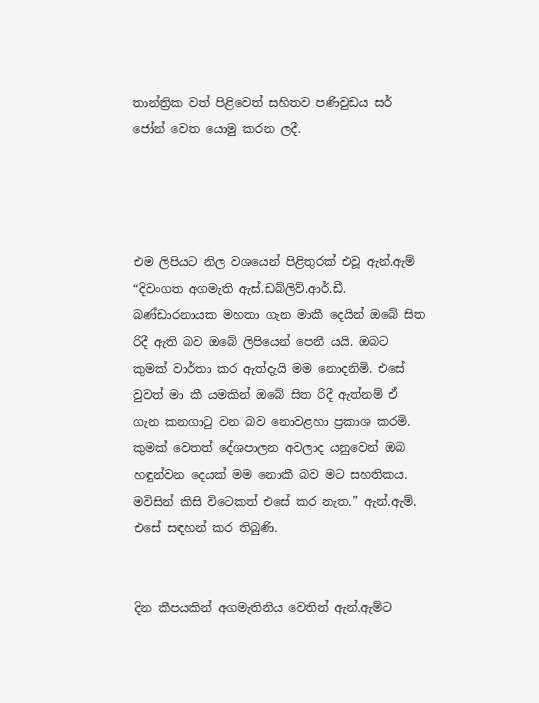තාන්ත්‍රික වත් පිළිවෙත් සහිතව පණිවුඩය සර් ජෝන් වෙත යොමු කරන ලදී.




එම ලිපියට නිල වශයෙන් පිළිතුරක් එවූ ඇන්.ඇම් “දිවංගත අගමැති ඇස්.ඩබ්ලිව්.ආර්.ඩී. බණ්ඩාරනායක මහතා ගැන මාකී දෙයින් ඔබේ සිත රිදී ඇති බව ඔබේ ලිපියෙන් පෙනී යයි. ඔබට කුමක් වාර්තා කර ඇත්දැයි මම නොදනිමි. එසේ වුවත් මා කී යමකින් ඔබේ සිත රිදී ඇත්නම් ඒ ගැන කනගාටු වන බව නොවළහා ප්‍රකාශ කරමි. කුමක් වෙතත් දේශපාලන අවලාද යනුවෙන් ඔබ හඳුන්වන දෙයක් මම නොකී බව මට සහතිකය. මවිසින් කිසි විටෙකත් එසේ කර නැත.” ඇන්.ඇම්. එසේ සඳහන් කර තිබුණි.


දින කීපයකින් අගමැතිනිය වෙතින් ඇන්.ඇම්ට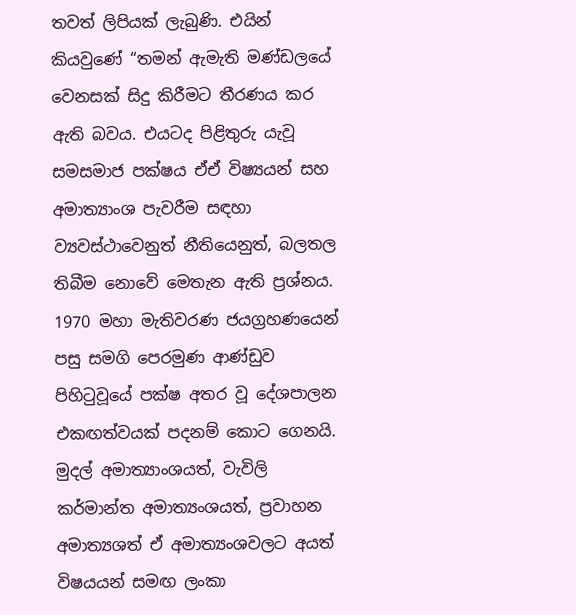තවත් ලිපියක් ලැබුණි. එයින් කියවුණේ “තමන් ඇමැති මණ්ඩලයේ වෙනසක් සිදු කිරීමට තීරණය කර ඇති බවය. එයටද පිළිතුරු යැවූ සමසමාජ පක්ෂය ඒඒ විෂ්‍යයන් සහ අමාත්‍යාංශ පැවරීම සඳහා ව්‍යවස්ථාවෙනුත් නීතියෙනුත්, බලතල තිබීම නොවේ මෙතැන ඇති ප්‍රශ්නය. 1970 මහා මැතිවරණ ජයග්‍රහණයෙන් පසු සමගි පෙරමුණ ආණ්ඩුව පිහිටුවූයේ පක්ෂ අතර වූ දේශපාලන එකඟත්වයක් පදනම් කොට ගෙනයි. මුදල් අමාත්‍යාංශයත්, වැවිලි කර්මාන්ත අමාත්‍යංශයත්, ප්‍රවාහන අමාත්‍යශත් ඒ අමාත්‍යංශවලට අයත් විෂයයන් සමඟ ලංකා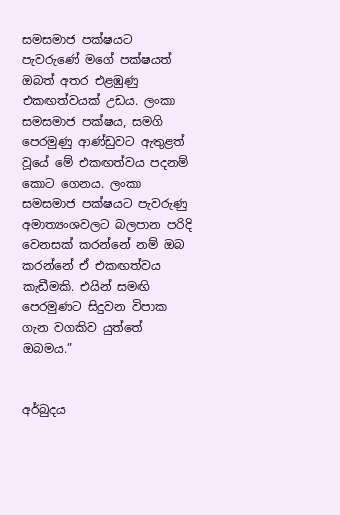සමසමාජ පක්ෂයට පැවරුණේ මගේ පක්ෂයත් ඔබත් අතර එළඹුණු එකඟත්වයක් උඩය. ලංකා සමසමාජ පක්ෂය, සමගි පෙරමුණු ආණ්ඩුවට ඇතුළත් වූයේ මේ එකඟත්වය පදනම් කොට ගෙනය. ලංකා සමසමාජ පක්ෂයට පැවරුණු අමාත්‍යංශවලට බලපාන පරිදි වෙනසක් කරන්නේ නම් ඔබ කරන්නේ ඒ එකඟත්වය කැඩීමකි. එයින් සමඟි පෙරමුණට සිදුවන විපාක ගැන වගකිව යුත්තේ ඔබමය.”


අර්බුදය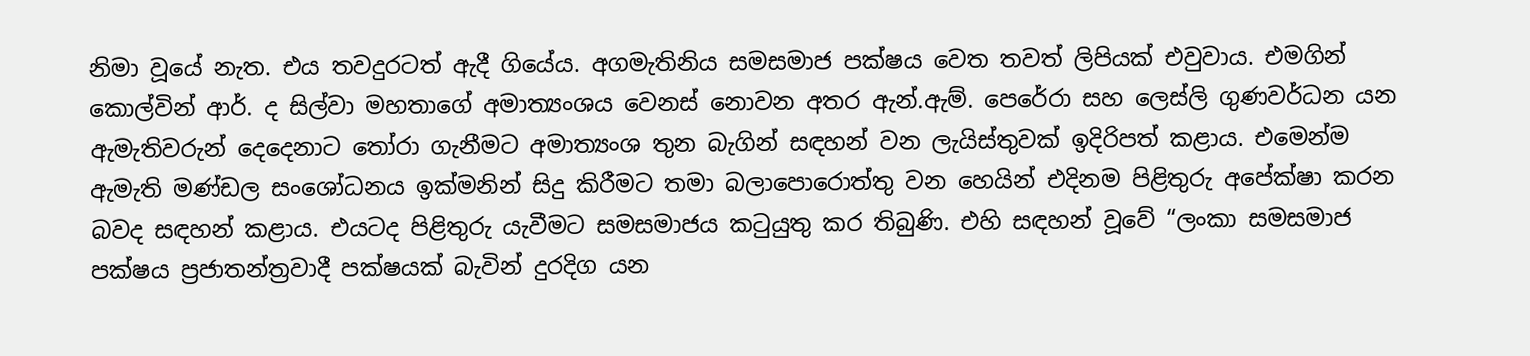නිමා වූයේ නැත. එය තවදුරටත් ඇදී ගියේය. අගමැතිනිය සමසමාජ පක්ෂය වෙත තවත් ලිපියක් එවුවාය. එමගින් කොල්වින් ආර්. ද සිල්වා මහතාගේ අමාත්‍යංශය වෙනස් නොවන අතර ඇන්.ඇම්. පෙරේරා සහ ලෙස්ලි ගුණවර්ධන යන ඇමැතිවරුන් දෙදෙනාට තෝරා ගැනීමට අමාත්‍යංශ තුන බැගින් සඳහන් වන ලැයිස්තුවක් ඉදිරිපත් කළාය. එමෙන්ම ඇමැති මණ්ඩල සංශෝධනය ඉක්මනින් සිදු කිරීමට තමා බලාපොරොත්තු වන හෙයින් එදිනම පිළිතුරු අපේක්ෂා කරන බවද සඳහන් කළාය. එයටද පිළිතුරු යැවීමට සමසමාජය කටුයුතු කර තිබුණි. එහි සඳහන් වූවේ “ලංකා සමසමාජ පක්ෂය ප්‍රජාතන්ත්‍රවාදී පක්ෂයක් බැවින් දුරදිග යන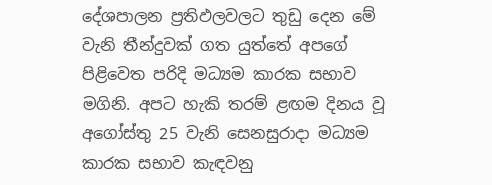දේශපාලන ප්‍රතිඵලවලට තුඩු දෙන මේ වැනි තීන්දුවක් ගත යුත්තේ අපගේ පිළිවෙත පරිදි මධ්‍යම කාරක සභාව මගිනි. අපට හැකි තරම් ළඟම දිනය වූ අගෝස්තු 25 වැනි සෙනසුරාදා මධ්‍යම කාරක සභාව කැඳවනු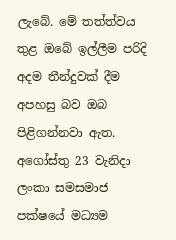ලැබේ. මේ තත්ත්වය තුළ ඔබේ ඉල්ලීම පරිදි අදම තීන්දුවක් දීම අපහසු බව ඔබ පිළිගන්නවා ඇත. අගෝස්තු 23 වැනිදා ලංකා සමසමාජ පක්ෂයේ මධ්‍යම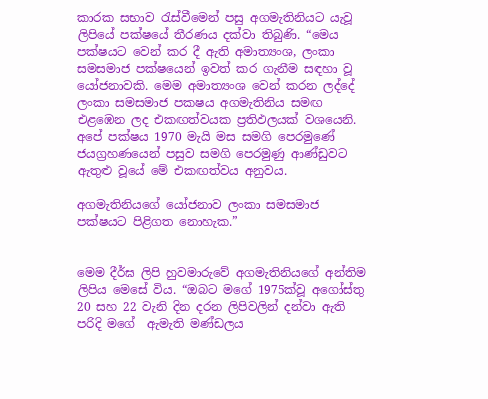කාරක සභාව රැස්වීමෙන් පසු අගමැතිනියට යැවූ ලිපියේ පක්ෂයේ තීරණය දක්වා තිබුණි. “මෙය පක්ෂයට වෙන් කර දී ඇති අමාත්‍යංශ, ලංකා සමසමාජ පක්ෂයෙන් ඉවත් කර ගැනීම සඳහා වූ යෝජනාවකි. මෙම අමාත්‍යංශ වෙන් කරන ලද්දේ ලංකා සමසමාජ පකෂය අගමැතිනිය සමඟ එළඹෙන ලද එකඟත්වයක ප්‍රතිඵලයක් වශයෙනි. අපේ පක්ෂය 1970 මැයි මස සමගි පෙරමුණේ ජයග්‍රහණයෙන් පසුව සමගි පෙරමුණු ආණ්ඩුවට ඇතුළු වූයේ මේ එකඟත්වය අනුවය.

අගමැතිනියගේ යෝජනාව ලංකා සමසමාජ පක්ෂයට පිළිගත නොහැක.”


මෙම දීර්ඝ ලිපි හුවමාරුවේ අගමැතිනියගේ අන්තිම ලිපිය මෙසේ විය. “ඔබට මගේ 1975ක්වූ අගෝස්තු 20 සහ 22 වැනි දින දරන ලිපිවලින් දන්වා ඇති පරිදි මගේ  ඇමැති මණ්ඩලය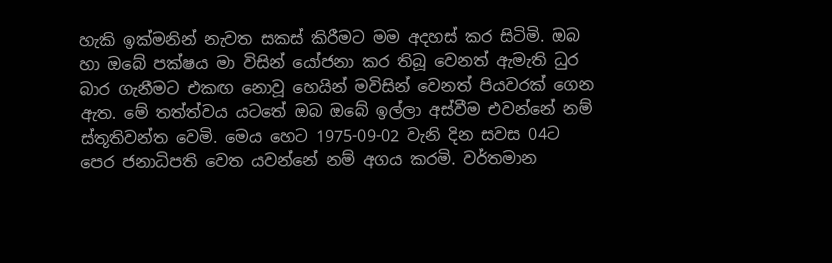හැකි ඉක්මනින් නැවත සකස් කිරීමට මම අදහස් කර සිටිමි. ඔබ හා ඔබේ පක්ෂය මා විසින් යෝජනා කර තිබූ වෙනත් ඇමැති ධුර බාර ගැනීමට එකඟ නොවූ හෙයින් මවිසින් වෙනත් පියවරක් ගෙන ඇත. මේ තත්ත්වය යටතේ ඔබ ඔබේ ඉල්ලා අස්වීම එවන්නේ නම් ස්තූතිවන්ත වෙමි. මෙය හෙට 1975-09-02 වැනි දින සවස 04ට පෙර ජනාධිපති වෙත යවන්නේ නම් අගය කරමි. වර්තමාන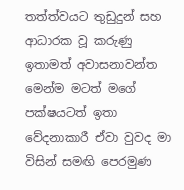තත්ත්වයට තුඩුදුන් සහ ආධාරක වූ කරුණු ඉතාමත් අවාසනාවන්ත මෙන්ම මටත් මගේ පක්ෂයටත් ඉතා වේදනාකාරී ඒවා වුවද මා විසින් සමඟි පෙරමුණ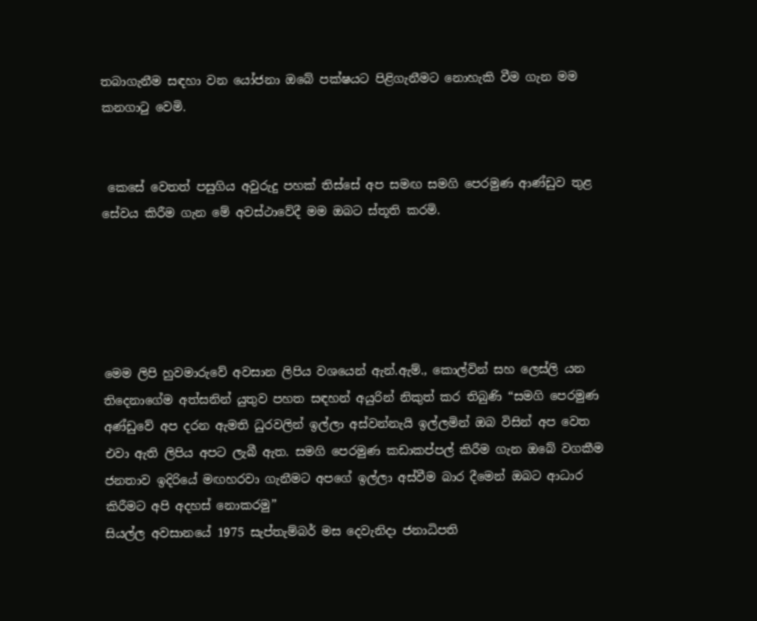තබාගැනීම සඳහා වන යෝජනා ඔබේ පක්ෂයට පිළිගැනීමට නොහැකි වීම ගැන මම කනගාටු වෙමි.


 කෙසේ වෙතත් පසුගිය අවුරුදු පහක් තිස්සේ අප සමඟ සමගි පෙරමුණ ආණ්ඩුව තුළ සේවය කිරීම ගැන මේ අවස්ථාවේදී මම ඔබට ස්තූති කරමි.





මෙම ලිපි හුවමාරුවේ අවසාන ලිපිය වශයෙන් ඇන්.ඇම්., කොල්වින් සහ ලෙස්ලි යන තිදෙනාගේම අත්සනින් යුතුව පහත සඳහන් අයුරින් නිකුත් කර තිබුණි “සමගි පෙරමුණ අණ්ඩුවේ අප දරන ඇමති ධුරවලින් ඉල්ලා අස්වන්නැයි ඉල්ලමින් ඔබ විසින් අප වෙත එවා ඇති ලිපිය අපට ලැබී ඇත. සමගි පෙරමුණ කඩාකප්පල් කිරීම ගැන ඔබේ වගකීම ජනතාව ඉදිරියේ මඟහරවා ගැනීමට අපගේ ඉල්ලා අස්වීම බාර දීමෙන් ඔබට ආධාර කිරීමට අපි අදහස් නොකරමු”
සියල්ල අවසානයේ 1975 සැප්තැම්බර් මස දෙවැනිදා ජනාධිපති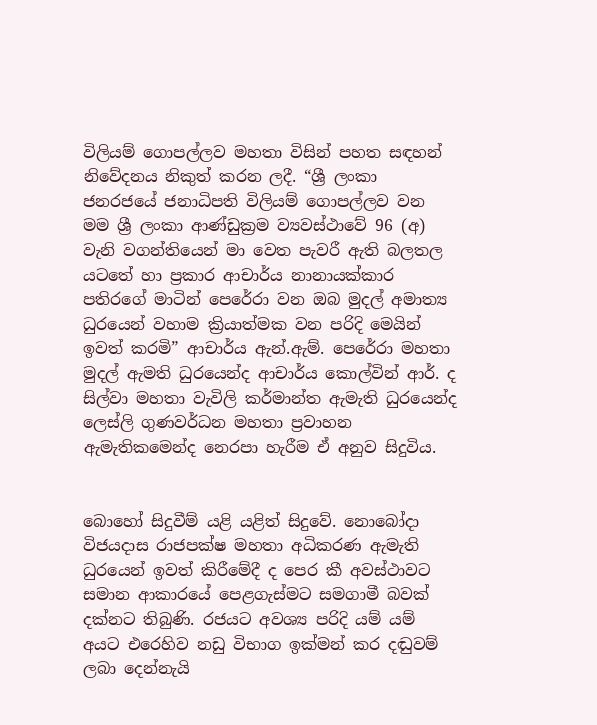විලියම් ගොපල්ලව මහතා විසින් පහත සඳහන් නිවේදනය නිකුත් කරන ලදී. “ශ්‍රී ලංකා ජනරජයේ ජනාධිපති විලියම් ගොපල්ලව වන මම ශ්‍රී ලංකා ආණ්ඩුක්‍රම ව්‍යවස්ථාවේ 96 (අ) වැනි වගන්තියෙන් මා වෙත පැවරී ඇති බලතල යටතේ හා ප්‍රකාර ආචාර්ය නානායක්කාර පතිරගේ මාටින් පෙරේරා වන ඔබ මුදල් අමාත්‍ය ධුරයෙන් වහාම ක්‍රියාත්මක වන පරිදි මෙයින් ඉවත් කරමි” ආචාර්ය ඇන්.ඇම්. පෙරේරා මහතා මුදල් ඇමති ධුරයෙන්ද ආචාර්ය කොල්වින් ආර්. ද සිල්වා මහතා වැවිලි කර්මාන්ත ඇමැති ධුරයෙන්ද ලෙස්ලි ගුණවර්ධන මහතා ප්‍රවාහන ඇමැතිකමෙන්ද නෙරපා හැරීම ඒ අනුව සිදුවිය.


බොහෝ සිදුවීම් යළි යළිත් සිදුවේ. නොබෝදා විජයදාස රාජපක්ෂ මහතා අධිකරණ ඇමැති ධුරයෙන් ඉවත් කිරීමේදී ද පෙර කී අවස්ථාවට සමාන ආකාරයේ පෙළගැස්මට සමගාමී බවක් දක්නට තිබුණි. රජයට අවශ්‍ය පරිදි යම් යම් අයට එරෙහිව නඩු විභාග ඉක්මන් කර දඬුවම් ලබා දෙන්නැයි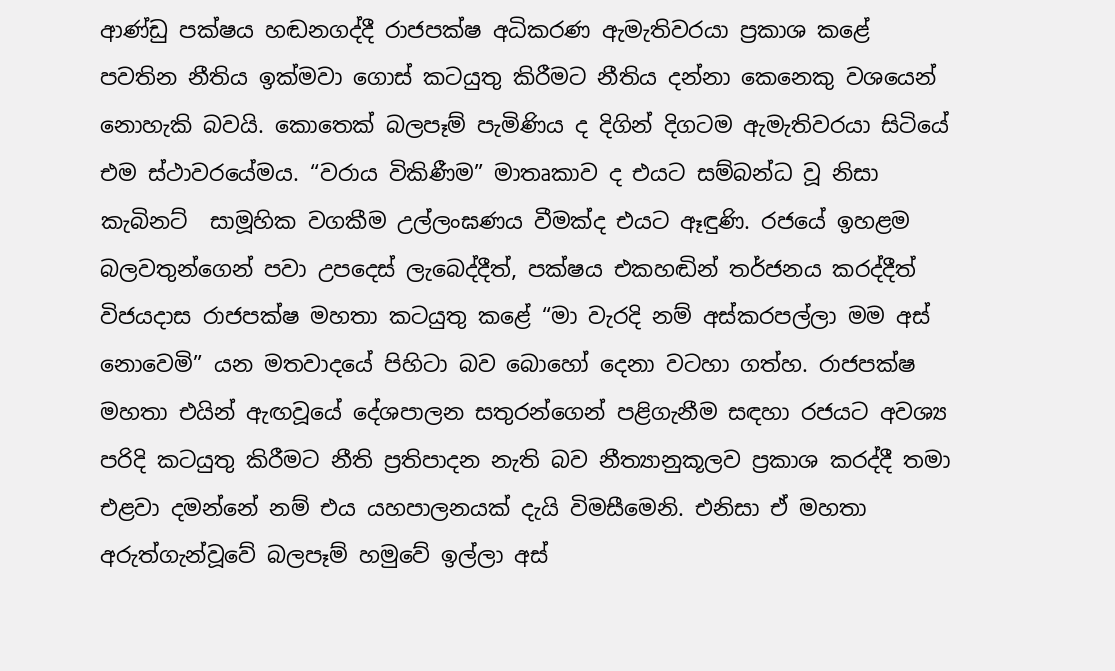ආණ්ඩු පක්ෂය හඬනගද්දී රාජපක්ෂ අධිකරණ ඇමැතිවරයා ප්‍රකාශ කළේ පවතින නීතිය ඉක්මවා ගොස් කටයුතු කිරීමට නීතිය දන්නා කෙනෙකු වශයෙන් නොහැකි බවයි. කොතෙක් බලපෑම් පැමිණිය ද දිගින් දිගටම ඇමැතිවරයා සිටියේ එම ස්ථාවරයේමය. “වරාය විකිණීම” මාතෘකාව ද එයට සම්බන්ධ වූ නිසා කැබිනට්  සාමූහික වගකීම උල්ලංඝණය වීමක්ද එයට ඈඳුණි. රජයේ ඉහළම බලවතුන්ගෙන් පවා උපදෙස් ලැබෙද්දීත්, පක්ෂය එකහඬින් තර්ජනය කරද්දීත් විජයදාස රාජපක්ෂ මහතා කටයුතු කළේ “මා වැරදි නම් අස්කරපල්ලා මම අස් නොවෙමි” යන මතවාදයේ පිහිටා බව බොහෝ දෙනා වටහා ගත්හ. රාජපක්ෂ මහතා එයින් ඇඟවූයේ දේශපාලන සතුරන්ගෙන් පළිගැනීම සඳහා රජයට අවශ්‍ය පරිදි කටයුතු කිරීමට නීති ප්‍රතිපාදන නැති බව නීත්‍යානුකූලව ප්‍රකාශ කරද්දී තමා එළවා දමන්නේ නම් එය යහපාලනයක් දැයි විමසීමෙනි. එනිසා ඒ මහතා අරුත්ගැන්වූවේ බලපෑම් හමුවේ ඉල්ලා අස්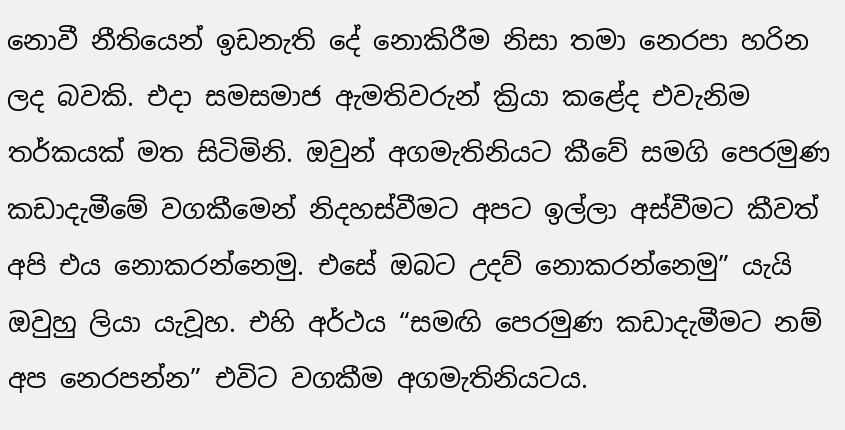නොවී නීතියෙන් ඉඩනැති දේ නොකිරීම නිසා තමා නෙරපා හරින ලද බවකි. එදා සමසමාජ ඇමතිවරුන් ක්‍රියා කළේද එවැනිම තර්කයක් මත සිටිමිනි. ඔවුන් අගමැතිනියට කීවේ සමගි පෙරමුණ කඩාදැමීමේ වගකීමෙන් නිදහස්වීමට අපට ඉල්ලා අස්වීමට කීවත් අපි එය නොකරන්නෙමු. එසේ ඔබට උදව් නොකරන්නෙමු” යැයි ඔවුහු ලියා යැවූහ. එහි අර්ථය “සමඟි පෙරමුණ කඩාදැමීමට නම් අප නෙරපන්න” එවිට වගකීම අගමැතිනියටය.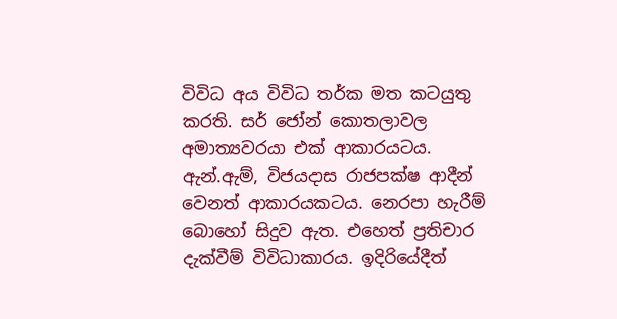විවිධ අය විවිධ තර්ක මත කටයුතු කරති. සර් ජෝන් කොතලාවල අමාත්‍යවරයා එක් ආකාරයටය. ඇන්.ඇම්, විජයදාස රාජපක්ෂ ආදීන් වෙනත් ආකාරයකටය. නෙරපා හැරීම් බොහෝ සිදුව ඇත. එහෙත් ප්‍රතිචාර දැක්වීම් විවිධාකාරය. ඉදිරියේදීත්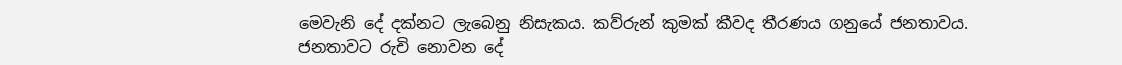මෙවැනි දේ දක්නට ලැබෙනු නිසැකය. කව්රුන් කුමක් කීවද තීරණය ගනුයේ ජනතාවය. ජනතාවට රුචි නොවන දේ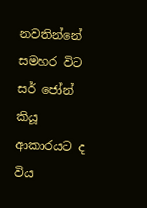නවතින්නේ සමහර විට සර් ජෝන් කියූ ආකාරයට ද විය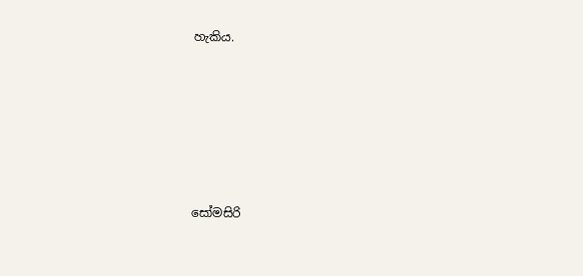හැකිය.







සෝමසිරි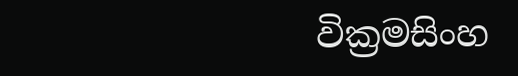වික්‍රමසිංහ